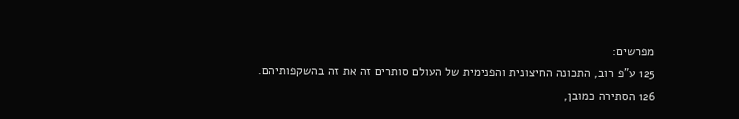מפרשים:
125 ע"פ רוב, התכונה החיצונית והפנימית של העולם סותרים זה את זה בהשקפותיהם.
126 הסתירה כמובן,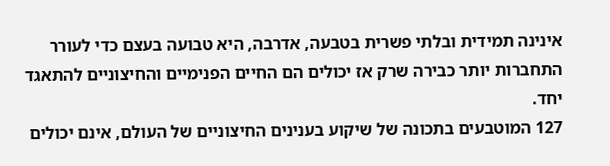אינינה תמידית ובלתי פשרית בטבעה, אדרבה, היא טבועה בעצם כדי לעורר התחברות יותר כבירה שרק אז יכולים הם החיים הפנימיים והחיצוניים להתאגד יחד.
127 המוטבעים בתכונה של שיקוע בענינים החיצוניים של העולם, אינם יכולים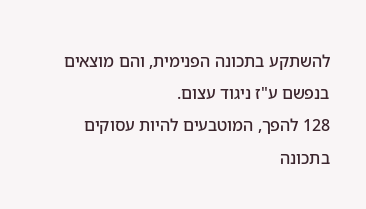להשתקע בתכונה הפנימית, והם מוצאים בנפשם ע"ז ניגוד עצום.
128 להפך, המוטבעים להיות עסוקים בתכונה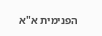הפנימית א"א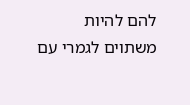להם להיות משתוים לגמרי עם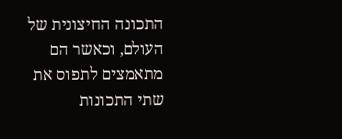התכונה החיצונית של העולם, וכאשר הם מתאמצים לתפוס את שתי התכונות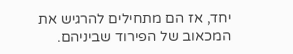יחד, אז הם מתחילים להרגיש את המכאוב של הפירוד שביניהם.